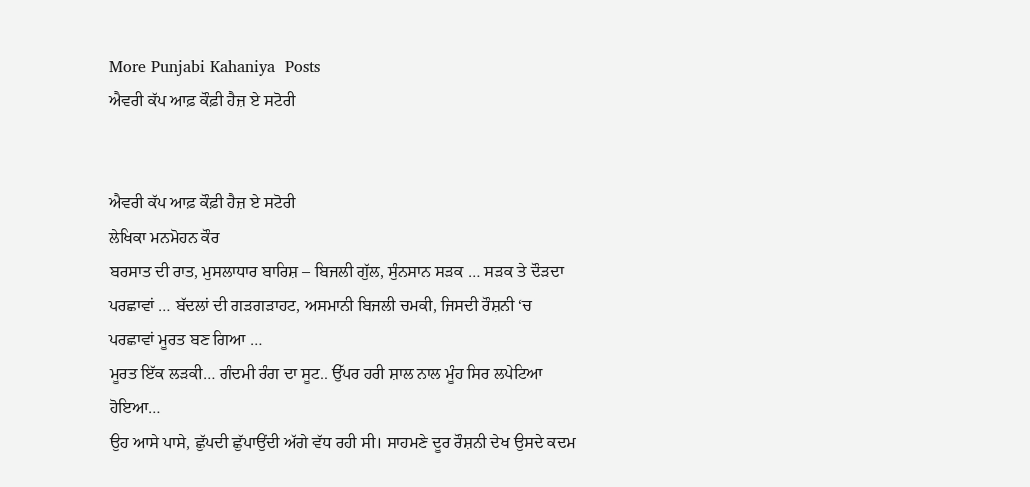More Punjabi Kahaniya  Posts
ਐਵਰੀ ਕੱਪ ਆਫ਼ ਕੌਫ਼ੀ ਹੈਜ਼ ਏ ਸਟੋਰੀ


ਐਵਰੀ ਕੱਪ ਆਫ਼ ਕੌਫ਼ੀ ਹੈਜ਼ ਏ ਸਟੋਰੀ
ਲੇਖਿਕਾ ਮਨਮੋਹਨ ਕੌਰ
ਬਰਸਾਤ ਦੀ ਰਾਤ, ਮੁਸਲਾਧਾਰ ਬਾਰਿਸ਼ – ਬਿਜਲੀ ਗੁੱਲ, ਸੁੰਨਸਾਨ ਸੜਕ … ਸੜਕ ਤੇ ਦੌੜਦਾ ਪਰਛਾਵਾਂ … ਬੱਦਲਾਂ ਦੀ ਗੜਗੜਾਹਟ, ਅਸਮਾਨੀ ਬਿਜਲੀ ਚਮਕੀ, ਜਿਸਦੀ ਰੌਸ਼ਨੀ ‘ਚ ਪਰਛਾਵਾਂ ਮੂਰਤ ਬਣ ਗਿਆ …
ਮੂਰਤ ਇੱਕ ਲੜਕੀ… ਗੰਦਮੀ ਰੰਗ ਦਾ ਸੂਟ.. ਉੱਪਰ ਹਰੀ ਸ਼ਾਲ ਨਾਲ ਮੂੰਹ ਸਿਰ ਲਪੇਟਿਆ ਹੋਇਆ…
ਉਹ ਆਸੇ ਪਾਸੇ, ਛੁੱਪਦੀ ਛੁੱਪਾਉਂਦੀ ਅੱਗੇ ਵੱਧ ਰਹੀ ਸੀ। ਸਾਹਮਣੇ ਦੂਰ ਰੌਸ਼ਨੀ ਦੇਖ ਉਸਦੇ ਕਦਮ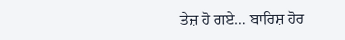ਤੇਜ਼ ਹੋ ਗਏ… ਬਾਰਿਸ਼ ਹੋਰ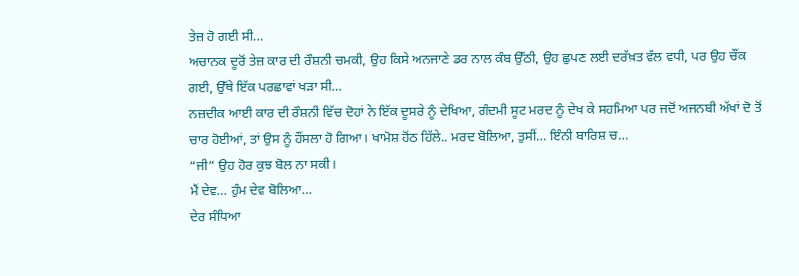ਤੇਜ਼ ਹੋ ਗਈ ਸੀ…
ਅਚਾਨਕ ਦੂਰੋਂ ਤੇਜ਼ ਕਾਰ ਦੀ ਰੌਸ਼ਨੀ ਚਮਕੀ, ਉਹ ਕਿਸੇ ਅਨਜਾਣੇ ਡਰ ਨਾਲ ਕੰਬ ਉੱਠੀ, ਉਹ ਛੁਪਣ ਲਈ ਦਰੱਖ਼ਤ ਵੱਲ ਵਧੀ, ਪਰ ਉਹ ਚੌਂਕ ਗਈ, ਉੱਥੇ ਇੱਕ ਪਰਛਾਵਾਂ ਖੜਾ ਸੀ…
ਨਜ਼ਦੀਕ ਆਈ ਕਾਰ ਦੀ ਰੌਸ਼ਨੀ ਵਿੱਚ ਦੋਹਾਂ ਨੇ ਇੱਕ ਦੂਸਰੇ ਨੂੰ ਦੇਖਿਆ, ਗੰਦਮੀ ਸੂਟ ਮਰਦ ਨੂੰ ਦੇਖ ਕੇ ਸਹਮਿਆ ਪਰ ਜਦੋਂ ਅਜਨਬੀ ਅੱਖਾਂ ਦੋ ਤੋਂ ਚਾਰ ਹੋਈਆਂ, ਤਾਂ ਉਸ ਨੂੰ ਹੌਂਸਲਾ ਹੋ ਗਿਆ। ਖਾਮੋਸ਼ ਹੋਂਠ ਹਿੱਲੇ.. ਮਰਦ ਬੋਲਿਆ, ਤੁਸੀਂ… ਇੰਨੀ ਬਾਰਿਸ਼ ਚ…
“ਜੀ” ਉਹ ਹੋਰ ਕੁਝ ਬੋਲ ਨਾ ਸਕੀ।
ਮੈਂ ਦੇਵ… ਹੁੰਮ ਦੇਵ ਬੋਲਿਆ…
ਦੇਰ ਸੰਧਿਆ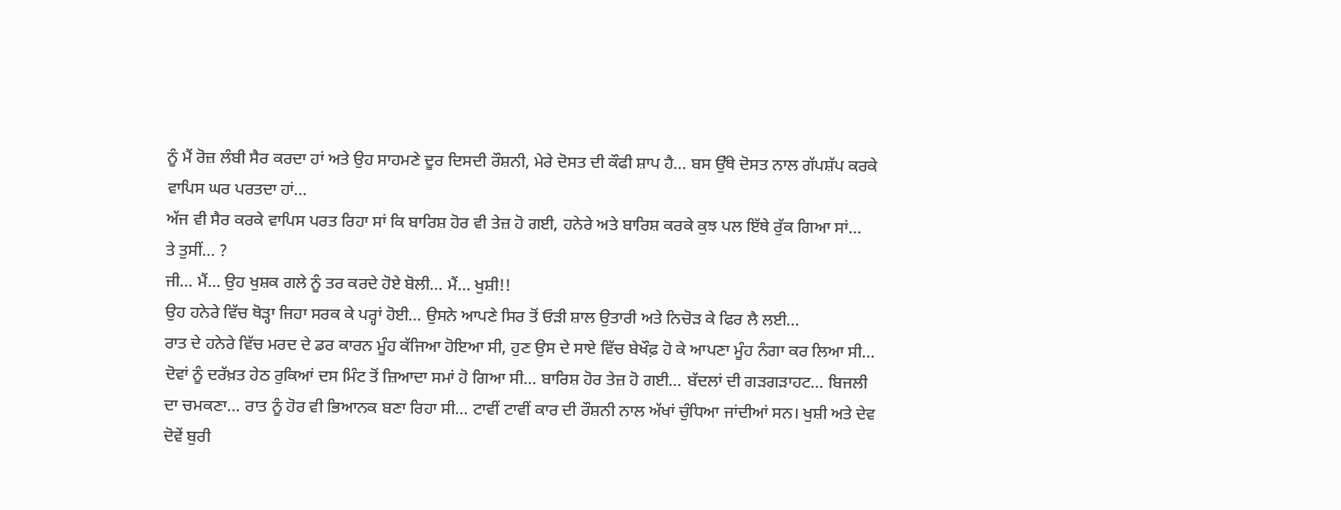ਨੂੰ ਮੈਂ ਰੋਜ਼ ਲੰਬੀ ਸੈਰ ਕਰਦਾ ਹਾਂ ਅਤੇ ਉਹ ਸਾਹਮਣੇ ਦੂਰ ਦਿਸਦੀ ਰੌਸ਼ਨੀ, ਮੇਰੇ ਦੋਸਤ ਦੀ ਕੌਫੀ ਸ਼ਾਪ ਹੈ… ਬਸ ਉੱਥੇ ਦੋਸਤ ਨਾਲ ਗੱਪਸ਼ੱਪ ਕਰਕੇ ਵਾਪਿਸ ਘਰ ਪਰਤਦਾ ਹਾਂ…
ਅੱਜ ਵੀ ਸੈਰ ਕਰਕੇ ਵਾਪਿਸ ਪਰਤ ਰਿਹਾ ਸਾਂ ਕਿ ਬਾਰਿਸ਼ ਹੋਰ ਵੀ ਤੇਜ਼ ਹੋ ਗਈ, ਹਨੇਰੇ ਅਤੇ ਬਾਰਿਸ਼ ਕਰਕੇ ਕੁਝ ਪਲ ਇੱਥੇ ਰੁੱਕ ਗਿਆ ਸਾਂ…
ਤੇ ਤੁਸੀਂ… ?
ਜੀ… ਮੈਂ… ਉਹ ਖੁਸ਼ਕ ਗਲੇ ਨੂੰ ਤਰ ਕਰਦੇ ਹੋਏ ਬੋਲੀ… ਮੈਂ… ਖੁਸ਼ੀ!!
ਉਹ ਹਨੇਰੇ ਵਿੱਚ ਥੋੜ੍ਹਾ ਜਿਹਾ ਸਰਕ ਕੇ ਪਰ੍ਹਾਂ ਹੋਈ… ਉਸਨੇ ਆਪਣੇ ਸਿਰ ਤੋਂ ਓੜੀ ਸ਼ਾਲ ਉਤਾਰੀ ਅਤੇ ਨਿਚੋੜ ਕੇ ਫਿਰ ਲੈ ਲਈ…
ਰਾਤ ਦੇ ਹਨੇਰੇ ਵਿੱਚ ਮਰਦ ਦੇ ਡਰ ਕਾਰਨ ਮੂੰਹ ਕੱਜਿਆ ਹੋਇਆ ਸੀ, ਹੁਣ ਉਸ ਦੇ ਸਾਏ ਵਿੱਚ ਬੇਖੌਫ਼ ਹੋ ਕੇ ਆਪਣਾ ਮੂੰਹ ਨੰਗਾ ਕਰ ਲਿਆ ਸੀ…
ਦੋਵਾਂ ਨੂੰ ਦਰੱਖ਼ਤ ਹੇਠ ਰੁਕਿਆਂ ਦਸ ਮਿੰਟ ਤੋਂ ਜ਼ਿਆਦਾ ਸਮਾਂ ਹੋ ਗਿਆ ਸੀ… ਬਾਰਿਸ਼ ਹੋਰ ਤੇਜ਼ ਹੋ ਗਈ… ਬੱਦਲਾਂ ਦੀ ਗੜਗੜਾਹਟ… ਬਿਜਲੀ ਦਾ ਚਮਕਣਾ… ਰਾਤ ਨੂੰ ਹੋਰ ਵੀ ਭਿਆਨਕ ਬਣਾ ਰਿਹਾ ਸੀ… ਟਾਵੀਂ ਟਾਵੀਂ ਕਾਰ ਦੀ ਰੌਸ਼ਨੀ ਨਾਲ ਅੱਖਾਂ ਚੁੰਧਿਆ ਜਾਂਦੀਆਂ ਸਨ। ਖੁਸ਼ੀ ਅਤੇ ਦੇਵ ਦੋਵੇਂ ਬੁਰੀ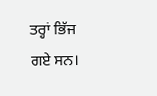ਤਰ੍ਹਾਂ ਭਿੱਜ ਗਏ ਸਨ।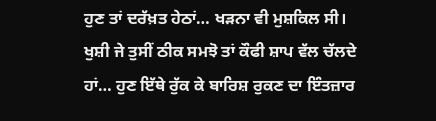ਹੁਣ ਤਾਂ ਦਰੱਖ਼ਤ ਹੇਠਾਂ… ਖੜਨਾ ਵੀ ਮੁਸ਼ਕਿਲ ਸੀ।
ਖੁਸ਼ੀ ਜੇ ਤੁਸੀਂ ਠੀਕ ਸਮਝੋ ਤਾਂ ਕੌਫੀ ਸ਼ਾਪ ਵੱਲ ਚੱਲਦੇ ਹਾਂ… ਹੁਣ ਇੱਥੇ ਰੁੱਕ ਕੇ ਬਾਰਿਸ਼ ਰੁਕਣ ਦਾ ਇੰਤਜ਼ਾਰ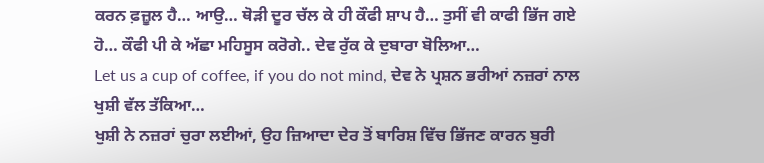ਕਰਨ ਫ਼ਜ਼ੂਲ ਹੈ… ਆਉ… ਥੋੜੀ ਦੂਰ ਚੱਲ ਕੇ ਹੀ ਕੌਫੀ ਸ਼ਾਪ ਹੈ… ਤੁਸੀਂ ਵੀ ਕਾਫੀ ਭਿੱਜ ਗਏ ਹੋ… ਕੌਫੀ ਪੀ ਕੇ ਅੱਛਾ ਮਹਿਸੂਸ ਕਰੋਗੇ.. ਦੇਵ ਰੁੱਕ ਕੇ ਦੁਬਾਰਾ ਬੋਲਿਆ…
Let us a cup of coffee, if you do not mind, ਦੇਵ ਨੇ ਪ੍ਰਸ਼ਨ ਭਰੀਆਂ ਨਜ਼ਰਾਂ ਨਾਲ ਖੁਸ਼ੀ ਵੱਲ ਤੱਕਿਆ…
ਖੁਸ਼ੀ ਨੇ ਨਜ਼ਰਾਂ ਚੁਰਾ ਲਈਆਂ, ਉਹ ਜ਼ਿਆਦਾ ਦੇਰ ਤੋਂ ਬਾਰਿਸ਼ ਵਿੱਚ ਭਿੱਜਣ ਕਾਰਨ ਬੁਰੀ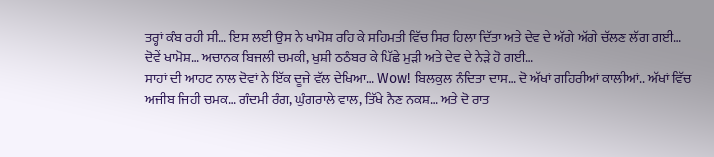ਤਰ੍ਹਾਂ ਕੰਬ ਰਹੀ ਸੀ… ਇਸ ਲਈ ਉਸ ਨੇ ਖਾਮੋਸ਼ ਰਹਿ ਕੇ ਸਹਿਮਤੀ ਵਿੱਚ ਸਿਰ ਹਿਲਾ ਦਿੱਤਾ ਅਤੇ ਦੇਵ ਦੇ ਅੱਗੇ ਅੱਗੇ ਚੱਲਣ ਲੱਗ ਗਈ…
ਦੋਵੇਂ ਖਾਮੋਸ਼… ਅਚਾਨਕ ਬਿਜਲੀ ਚਮਕੀ, ਖੁਸ਼ੀ ਠਠੰਬਰ ਕੇ ਪਿੱਛੇ ਮੁੜੀ ਅਤੇ ਦੇਵ ਦੇ ਨੇੜੇ ਹੋ ਗਈ…
ਸਾਹਾਂ ਦੀ ਆਹਟ ਨਾਲ ਦੋਵਾਂ ਨੇ ਇੱਕ ਦੂਜੇ ਵੱਲ ਦੇਖਿਆ… Wow! ਬਿਲਕੁਲ ਨੰਦਿਤਾ ਦਾਸ… ਦੋ ਅੱਖਾਂ ਗਹਿਰੀਆਂ ਕਾਲੀਆਂ.. ਅੱਖਾਂ ਵਿੱਚ ਅਜੀਬ ਜਿਹੀ ਚਮਕ… ਗੰਦਮੀ ਰੰਗ, ਘੁੰਗਰਾਲੇ ਵਾਲ, ਤਿੱਖੇ ਨੈਣ ਨਕਸ਼… ਅਤੇ ਦੋ ਰਾਤ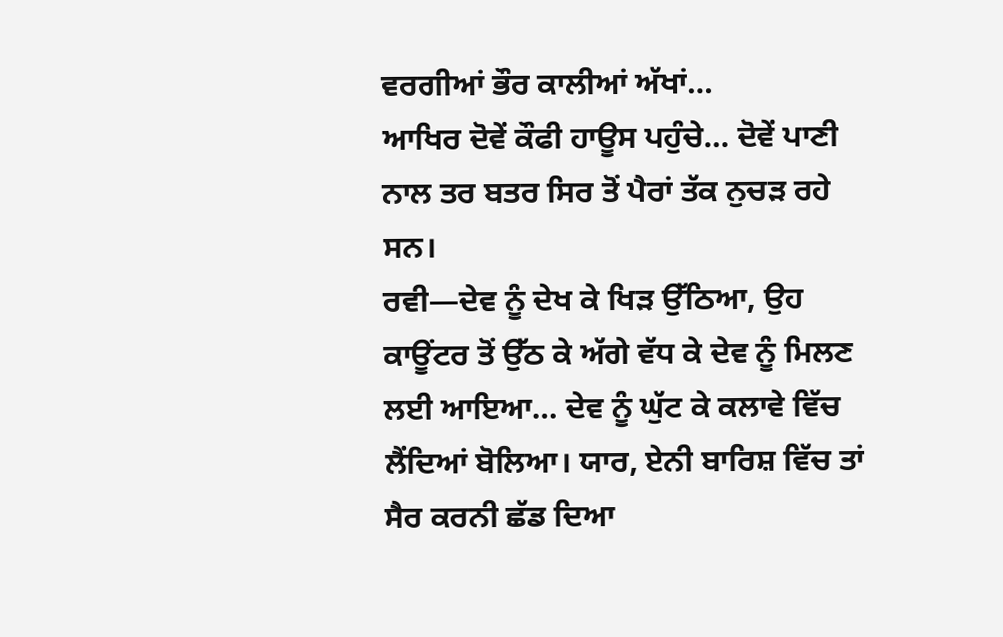ਵਰਗੀਆਂ ਭੌਰ ਕਾਲੀਆਂ ਅੱਖਾਂ…
ਆਖਿਰ ਦੋਵੇਂ ਕੌਫੀ ਹਾਊਸ ਪਹੁੰਚੇ… ਦੋਵੇਂ ਪਾਣੀ ਨਾਲ ਤਰ ਬਤਰ ਸਿਰ ਤੋਂ ਪੈਰਾਂ ਤੱਕ ਨੁਚੜ ਰਹੇ ਸਨ।
ਰਵੀ—ਦੇਵ ਨੂੰ ਦੇਖ ਕੇ ਖਿੜ ਉੱਠਿਆ, ਉਹ ਕਾਊਂਟਰ ਤੋਂ ਉੱਠ ਕੇ ਅੱਗੇ ਵੱਧ ਕੇ ਦੇਵ ਨੂੰ ਮਿਲਣ ਲਈ ਆਇਆ… ਦੇਵ ਨੂੰ ਘੁੱਟ ਕੇ ਕਲਾਵੇ ਵਿੱਚ ਲੈਂਦਿਆਂ ਬੋਲਿਆ। ਯਾਰ, ਏਨੀ ਬਾਰਿਸ਼ ਵਿੱਚ ਤਾਂ ਸੈਰ ਕਰਨੀ ਛੱਡ ਦਿਆ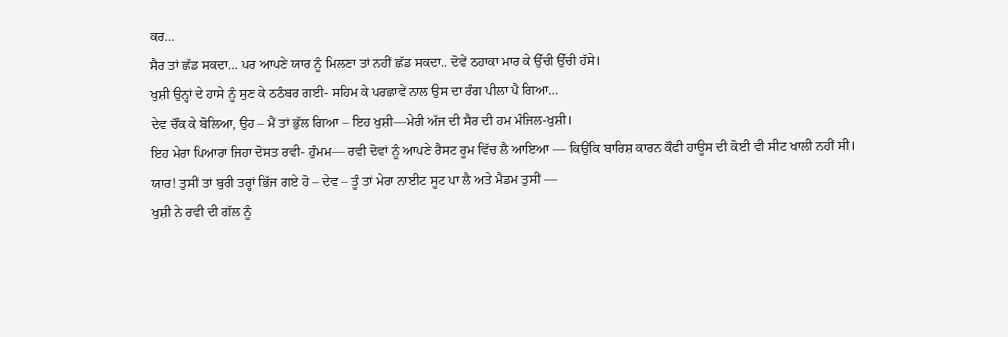ਕਰ…
ਸੈਰ ਤਾਂ ਛੱਡ ਸਕਦਾ… ਪਰ ਆਪਣੇ ਯਾਰ ਨੂੰ ਮਿਲਣਾ ਤਾਂ ਨਹੀਂ ਛੱਡ ਸਕਦਾ.. ਦੋਵੇਂ ਠਹਾਕਾ ਮਾਰ ਕੇ ਉੱਚੀ ਉੱਚੀ ਹੱਸੇ।
ਖੁਸ਼ੀ ਉਨ੍ਹਾਂ ਦੇ ਹਾਸੇ ਨੂੰ ਸੁਣ ਕੇ ਠਠੰਬਰ ਗਈ- ਸਹਿਮ ਕੇ ਪਰਛਾਵੇਂ ਨਾਲ ਉਸ ਦਾ ਰੰਗ ਪੀਲਾ ਪੈ ਗਿਆ…
ਦੇਵ ਚੌਂਕ ਕੇ ਬੋਲਿਆ, ਉਹ – ਮੈਂ ਤਾਂ ਭੁੱਲ ਗਿਆ – ਇਹ ਖੁਸ਼ੀ—ਮੇਰੀ ਅੱਜ ਦੀ ਸੈਰ ਦੀ ਹਮ ਮੰਜਿਲ-ਖੁਸ਼ੀ।
ਇਹ ਮੇਰਾ ਪਿਆਰਾ ਜਿਹਾ ਦੋਸਤ ਰਵੀ- ਹੁੰਮਮ— ਰਵੀ ਦੋਵਾਂ ਨੂੰ ਆਪਣੇ ਰੈਸਟ ਰੂਮ ਵਿੱਚ ਲੈ ਆਇਆ — ਕਿਉਂਕਿ ਬਾਰਿਸ਼ ਕਾਰਨ ਕੌਫੀ ਹਾਊਸ ਦੀ ਕੋਈ ਵੀ ਸੀਟ ਖਾਲੀ ਨਹੀਂ ਸੀ।
ਯਾਰ! ਤੁਸੀਂ ਤਾਂ ਬੁਰੀ ਤਰ੍ਹਾਂ ਭਿੱਜ ਗਏ ਹੋ – ਦੇਵ – ਤੂੰ ਤਾਂ ਮੇਰਾ ਨਾਈਟ ਸੂਟ ਪਾ ਲੈ ਅਤੇ ਮੈਡਮ ਤੁਸੀਂ —
ਖੁਸ਼ੀ ਨੇ ਰਵੀ ਦੀ ਗੱਲ ਨੂੰ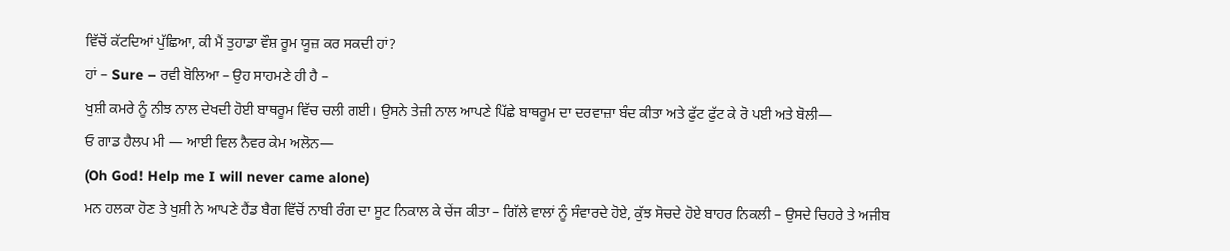ਵਿੱਚੋਂ ਕੱਟਦਿਆਂ ਪੁੱਛਿਆ, ਕੀ ਮੈਂ ਤੁਹਾਡਾ ਵੌਸ਼ ਰੂਮ ਯੂਜ਼ ਕਰ ਸਕਦੀ ਹਾਂ?
ਹਾਂ – Sure – ਰਵੀ ਬੋਲਿਆ – ਉਹ ਸਾਹਮਣੇ ਹੀ ਹੈ –
ਖੁਸ਼ੀ ਕਮਰੇ ਨੂੰ ਨੀਝ ਨਾਲ ਦੇਖਦੀ ਹੋਈ ਬਾਥਰੂਮ ਵਿੱਚ ਚਲੀ ਗਈ। ਉਸਨੇ ਤੇਜ਼ੀ ਨਾਲ ਆਪਣੇ ਪਿੱਛੇ ਬਾਥਰੂਮ ਦਾ ਦਰਵਾਜ਼ਾ ਬੰਦ ਕੀਤਾ ਅਤੇ ਫੁੱਟ ਫੁੱਟ ਕੇ ਰੋ ਪਈ ਅਤੇ ਬੋਲੀ—
ਓ ਗਾਡ ਹੈਲਪ ਮੀ — ਆਈ ਵਿਲ ਨੈਵਰ ਕੇਮ ਅਲੋਨ—
(Oh God! Help me I will never came alone)
ਮਨ ਹਲਕਾ ਹੋਣ ਤੇ ਖੁਸ਼ੀ ਨੇ ਆਪਣੇ ਹੈਂਡ ਬੈਗ ਵਿੱਚੋਂ ਨਾਬੀ ਰੰਗ ਦਾ ਸੂਟ ਨਿਕਾਲ ਕੇ ਚੇਂਜ ਕੀਤਾ – ਗਿੱਲੇ ਵਾਲਾਂ ਨੂੰ ਸੰਵਾਰਦੇ ਹੋਏ, ਕੁੱਝ ਸੋਚਦੇ ਹੋਏ ਬਾਹਰ ਨਿਕਲੀ – ਉਸਦੇ ਚਿਹਰੇ ਤੇ ਅਜੀਬ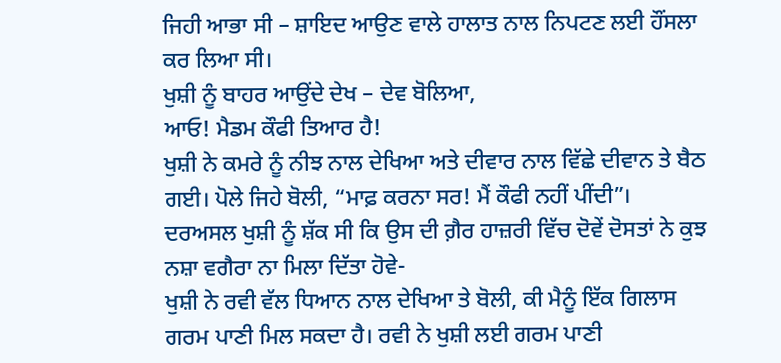ਜਿਹੀ ਆਭਾ ਸੀ – ਸ਼ਾਇਦ ਆਉਣ ਵਾਲੇ ਹਾਲਾਤ ਨਾਲ ਨਿਪਟਣ ਲਈ ਹੌਂਸਲਾ ਕਰ ਲਿਆ ਸੀ।
ਖੁਸ਼ੀ ਨੂੰ ਬਾਹਰ ਆਉਂਦੇ ਦੇਖ – ਦੇਵ ਬੋਲਿਆ,
ਆਓ! ਮੈਡਮ ਕੌਫੀ ਤਿਆਰ ਹੈ!
ਖੁਸ਼ੀ ਨੇ ਕਮਰੇ ਨੂੰ ਨੀਝ ਨਾਲ ਦੇਖਿਆ ਅਤੇ ਦੀਵਾਰ ਨਾਲ ਵਿੱਛੇ ਦੀਵਾਨ ਤੇ ਬੈਠ ਗਈ। ਪੋਲੇ ਜਿਹੇ ਬੋਲੀ, “ਮਾਫ਼ ਕਰਨਾ ਸਰ! ਮੈਂ ਕੌਫੀ ਨਹੀਂ ਪੀਂਦੀ”।
ਦਰਅਸਲ ਖੁਸ਼ੀ ਨੂੰ ਸ਼ੱਕ ਸੀ ਕਿ ਉਸ ਦੀ ਗ਼ੈਰ ਹਾਜ਼ਰੀ ਵਿੱਚ ਦੋਵੇਂ ਦੋਸਤਾਂ ਨੇ ਕੁਝ ਨਸ਼ਾ ਵਗੈਰਾ ਨਾ ਮਿਲਾ ਦਿੱਤਾ ਹੋਵੇ-
ਖੁਸ਼ੀ ਨੇ ਰਵੀ ਵੱਲ ਧਿਆਨ ਨਾਲ ਦੇਖਿਆ ਤੇ ਬੋਲੀ, ਕੀ ਮੈਨੂੰ ਇੱਕ ਗਿਲਾਸ ਗਰਮ ਪਾਣੀ ਮਿਲ ਸਕਦਾ ਹੈ। ਰਵੀ ਨੇ ਖੁਸ਼ੀ ਲਈ ਗਰਮ ਪਾਣੀ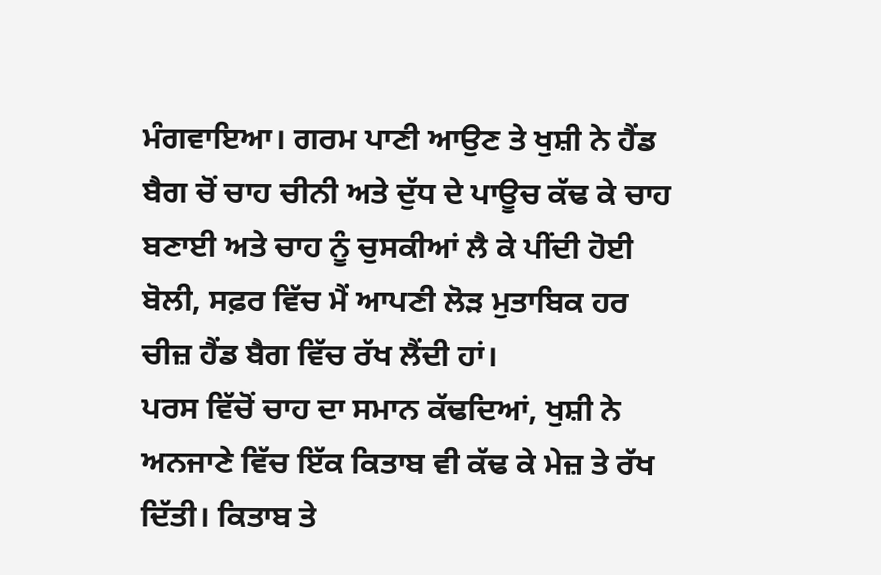ਮੰਗਵਾਇਆ। ਗਰਮ ਪਾਣੀ ਆਉਣ ਤੇ ਖੁਸ਼ੀ ਨੇ ਹੈਂਡ ਬੈਗ ਚੋਂ ਚਾਹ ਚੀਨੀ ਅਤੇ ਦੁੱਧ ਦੇ ਪਾਊਚ ਕੱਢ ਕੇ ਚਾਹ ਬਣਾਈ ਅਤੇ ਚਾਹ ਨੂੰ ਚੁਸਕੀਆਂ ਲੈ ਕੇ ਪੀਂਦੀ ਹੋਈ ਬੋਲੀ, ਸਫ਼ਰ ਵਿੱਚ ਮੈਂ ਆਪਣੀ ਲੋੜ ਮੁਤਾਬਿਕ ਹਰ ਚੀਜ਼ ਹੈਂਡ ਬੈਗ ਵਿੱਚ ਰੱਖ ਲੈਂਦੀ ਹਾਂ।
ਪਰਸ ਵਿੱਚੋਂ ਚਾਹ ਦਾ ਸਮਾਨ ਕੱਢਦਿਆਂ, ਖੁਸ਼ੀ ਨੇ ਅਨਜਾਣੇ ਵਿੱਚ ਇੱਕ ਕਿਤਾਬ ਵੀ ਕੱਢ ਕੇ ਮੇਜ਼ ਤੇ ਰੱਖ ਦਿੱਤੀ। ਕਿਤਾਬ ਤੇ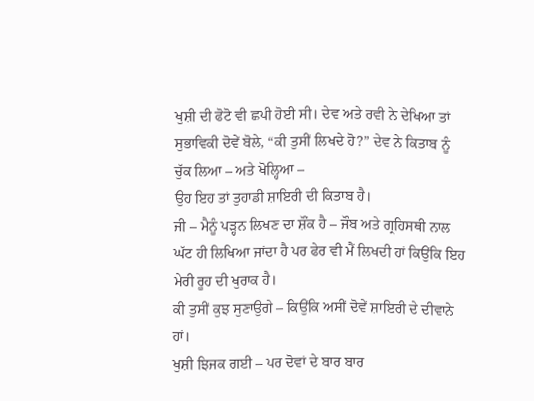ਖੁਸ਼ੀ ਦੀ ਫੋਟੋ ਵੀ ਛਪੀ ਹੋਈ ਸੀ। ਦੇਵ ਅਤੇ ਰਵੀ ਨੇ ਦੇਖਿਆ ਤਾਂ ਸੁਭਾਵਿਕੀ ਦੋਵੇਂ ਬੋਲੇ, “ਕੀ ਤੁਸੀਂ ਲਿਖਦੇ ਹੋ?” ਦੇਵ ਨੇ ਕਿਤਾਬ ਨੂੰ ਚੁੱਕ ਲਿਆ – ਅਤੇ ਖੋਲ੍ਹਿਆ –
ਉਹ ਇਹ ਤਾਂ ਤੁਹਾਡੀ ਸ਼ਾਇਰੀ ਦੀ ਕਿਤਾਬ ਹੈ।
ਜੀ – ਮੈਨੂੰ ਪੜ੍ਹਨ ਲਿਖਣ ਦਾ ਸ਼ੌਂਕ ਹੈ – ਜੌਬ ਅਤੇ ਗ੍ਰਹਿਸਥੀ ਨਾਲ ਘੱਟ ਹੀ ਲਿਖਿਆ ਜਾਂਦਾ ਹੈ ਪਰ ਫੇਰ ਵੀ ਮੈਂ ਲਿਖਦੀ ਹਾਂ ਕਿਉਂਕਿ ਇਹ ਮੇਰੀ ਰੂਹ ਦੀ ਖੁਰਾਕ ਹੈ।
ਕੀ ਤੁਸੀਂ ਕੁਝ ਸੁਣਾਉਗੇ – ਕਿਉਂਕਿ ਅਸੀਂ ਦੋਵੇਂ ਸ਼ਾਇਰੀ ਦੇ ਦੀਵਾਨੇ ਹਾਂ।
ਖੁਸ਼ੀ ਝਿਜਕ ਗਈ – ਪਰ ਦੋਵਾਂ ਦੇ ਬਾਰ ਬਾਰ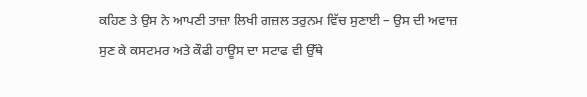ਕਹਿਣ ਤੇ ਉਸ ਨੇ ਆਪਣੀ ਤਾਜ਼ਾ ਲਿਖੀ ਗਜ਼ਲ ਤਰੁਨਮ ਵਿੱਚ ਸੁਣਾਈ – ਉਸ ਦੀ ਅਵਾਜ਼ ਸੁਣ ਕੇ ਕਸਟਮਰ ਅਤੇ ਕੌਫੀ ਹਾਊਸ ਦਾ ਸਟਾਫ ਵੀ ਉੱਥੇ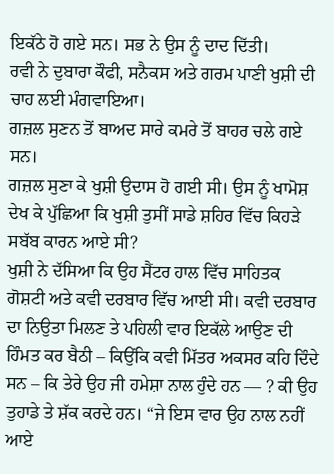ਇਕੱਠੇ ਹੋ ਗਏ ਸਨ। ਸਭ ਨੇ ਉਸ ਨੂੰ ਦਾਦ ਦਿੱਤੀ।
ਰਵੀ ਨੇ ਦੁਬਾਰਾ ਕੌਫੀ, ਸਨੈਕਸ ਅਤੇ ਗਰਮ ਪਾਣੀ ਖੁਸ਼ੀ ਦੀ ਚਾਹ ਲਈ ਮੰਗਵਾਇਆ।
ਗਜ਼ਲ ਸੁਣਨ ਤੋਂ ਬਾਅਦ ਸਾਰੇ ਕਮਰੇ ਤੋਂ ਬਾਹਰ ਚਲੇ ਗਏ ਸਨ।
ਗਜ਼ਲ ਸੁਣਾ ਕੇ ਖੁਸ਼ੀ ਉਦਾਸ ਹੋ ਗਈ ਸੀ। ਉਸ ਨੂੰ ਖਾਮੋਸ਼ ਦੇਖ ਕੇ ਪੁੱਛਿਆ ਕਿ ਖੁਸ਼ੀ ਤੁਸੀਂ ਸਾਡੇ ਸ਼ਹਿਰ ਵਿੱਚ ਕਿਹੜੇ ਸਬੱਬ ਕਾਰਨ ਆਏ ਸੀ?
ਖੁਸ਼ੀ ਨੇ ਦੱਸਿਆ ਕਿ ਉਹ ਸੈਂਟਰ ਹਾਲ ਵਿੱਚ ਸਾਹਿਤਕ ਗੋਸ਼ਟੀ ਅਤੇ ਕਵੀ ਦਰਬਾਰ ਵਿੱਚ ਆਈ ਸੀ। ਕਵੀ ਦਰਬਾਰ ਦਾ ਨਿਉਤਾ ਮਿਲਣ ਤੇ ਪਹਿਲੀ ਵਾਰ ਇਕੱਲੇ ਆਉਣ ਦੀ ਹਿੰਮਤ ਕਰ ਬੈਠੀ – ਕਿਉਂਕਿ ਕਵੀ ਮਿੱਤਰ ਅਕਸਰ ਕਹਿ ਦਿੰਦੇ ਸਨ – ਕਿ ਤੇਰੇ ਉਹ ਜੀ ਹਮੇਸ਼ਾ ਨਾਲ ਹੁੰਦੇ ਹਨ — ? ਕੀ ਉਹ ਤੁਹਾਡੇ ਤੇ ਸ਼ੱਕ ਕਰਦੇ ਹਨ। “ਜੇ ਇਸ ਵਾਰ ਉਹ ਨਾਲ ਨਹੀਂ ਆਏ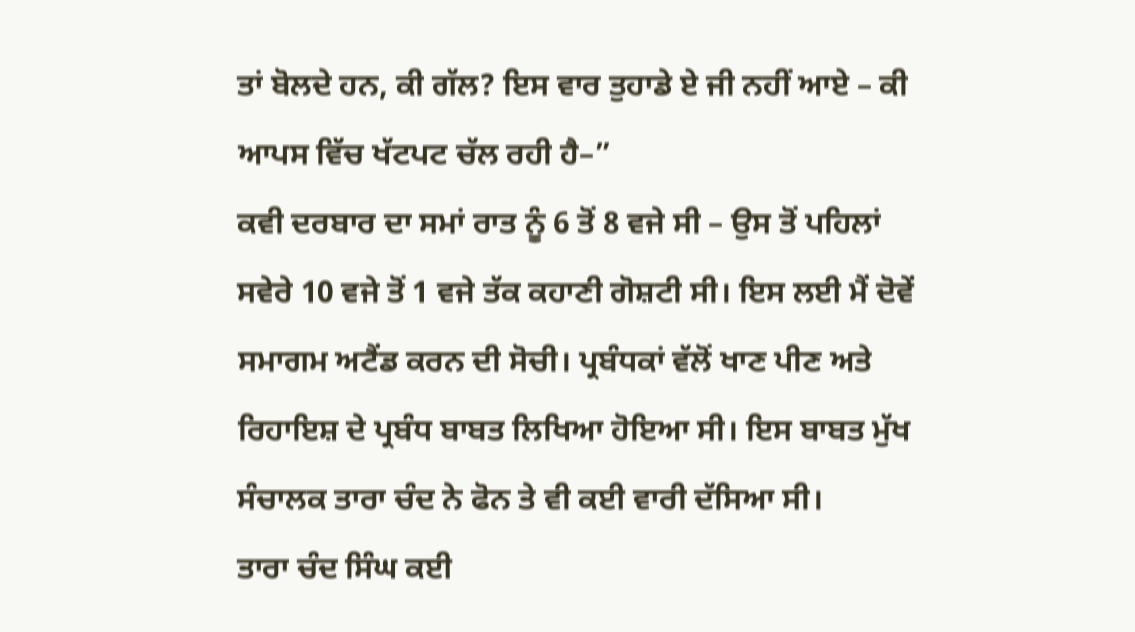ਤਾਂ ਬੋਲਦੇ ਹਨ, ਕੀ ਗੱਲ? ਇਸ ਵਾਰ ਤੁਹਾਡੇ ਏ ਜੀ ਨਹੀਂ ਆਏ – ਕੀ ਆਪਸ ਵਿੱਚ ਖੱਟਪਟ ਚੱਲ ਰਹੀ ਹੈ–”
ਕਵੀ ਦਰਬਾਰ ਦਾ ਸਮਾਂ ਰਾਤ ਨੂੰ 6 ਤੋਂ 8 ਵਜੇ ਸੀ – ਉਸ ਤੋਂ ਪਹਿਲਾਂ ਸਵੇਰੇ 10 ਵਜੇ ਤੋਂ 1 ਵਜੇ ਤੱਕ ਕਹਾਣੀ ਗੋਸ਼ਟੀ ਸੀ। ਇਸ ਲਈ ਮੈਂ ਦੋਵੇਂ ਸਮਾਗਮ ਅਟੈਂਡ ਕਰਨ ਦੀ ਸੋਚੀ। ਪ੍ਰਬੰਧਕਾਂ ਵੱਲੋਂ ਖਾਣ ਪੀਣ ਅਤੇ ਰਿਹਾਇਸ਼ ਦੇ ਪ੍ਰਬੰਧ ਬਾਬਤ ਲਿਖਿਆ ਹੋਇਆ ਸੀ। ਇਸ ਬਾਬਤ ਮੁੱਖ ਸੰਚਾਲਕ ਤਾਰਾ ਚੰਦ ਨੇ ਫੋਨ ਤੇ ਵੀ ਕਈ ਵਾਰੀ ਦੱਸਿਆ ਸੀ।
ਤਾਰਾ ਚੰਦ ਸਿੰਘ ਕਈ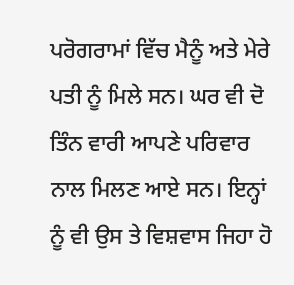ਪਰੋਗਰਾਮਾਂ ਵਿੱਚ ਮੈਨੂੰ ਅਤੇ ਮੇਰੇ ਪਤੀ ਨੂੰ ਮਿਲੇ ਸਨ। ਘਰ ਵੀ ਦੋ ਤਿੰਨ ਵਾਰੀ ਆਪਣੇ ਪਰਿਵਾਰ ਨਾਲ ਮਿਲਣ ਆਏ ਸਨ। ਇਨ੍ਹਾਂ ਨੂੰ ਵੀ ਉਸ ਤੇ ਵਿਸ਼ਵਾਸ ਜਿਹਾ ਹੋ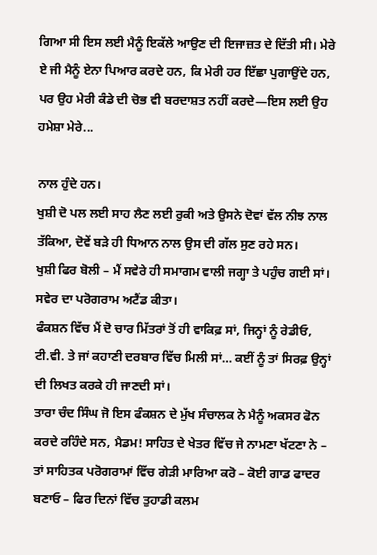ਗਿਆ ਸੀ ਇਸ ਲਈ ਮੈਨੂੰ ਇਕੱਲੇ ਆਉਣ ਦੀ ਇਜਾਜ਼ਤ ਦੇ ਦਿੱਤੀ ਸੀ। ਮੇਰੇ ਏ ਜੀ ਮੈਨੂੰ ਏਨਾ ਪਿਆਰ ਕਰਦੇ ਹਨ, ਕਿ ਮੇਰੀ ਹਰ ਇੱਛਾ ਪੁਗਾਉਂਦੇ ਹਨ, ਪਰ ਉਹ ਮੇਰੀ ਕੰਡੇ ਦੀ ਚੋਭ ਵੀ ਬਰਦਾਸ਼ਤ ਨਹੀਂ ਕਰਦੇ—ਇਸ ਲਈ ਉਹ ਹਮੇਸ਼ਾ ਮੇਰੇ...

ਨਾਲ ਹੁੰਦੇ ਹਨ।
ਖੁਸ਼ੀ ਦੋ ਪਲ ਲਈ ਸਾਹ ਲੈਣ ਲਈ ਰੁਕੀ ਅਤੇ ਉਸਨੇ ਦੋਵਾਂ ਵੱਲ ਨੀਝ ਨਾਲ ਤੱਕਿਆ, ਦੋਵੇਂ ਬੜੇ ਹੀ ਧਿਆਨ ਨਾਲ ਉਸ ਦੀ ਗੱਲ ਸੁਣ ਰਹੇ ਸਨ।
ਖੁਸ਼ੀ ਫਿਰ ਬੋਲੀ – ਮੈਂ ਸਵੇਰੇ ਹੀ ਸਮਾਗਮ ਵਾਲੀ ਜਗ੍ਹਾ ਤੇ ਪਹੁੰਚ ਗਈ ਸਾਂ। ਸਵੇਰ ਦਾ ਪਰੋਗਰਾਮ ਅਟੈਂਡ ਕੀਤਾ।
ਫੰਕਸ਼ਨ ਵਿੱਚ ਮੈਂ ਦੋ ਚਾਰ ਮਿੱਤਰਾਂ ਤੋਂ ਹੀ ਵਾਕਿਫ਼ ਸਾਂ, ਜਿਨ੍ਹਾਂ ਨੂੰ ਰੇਡੀਓ, ਟੀ.ਵੀ. ਤੇ ਜਾਂ ਕਹਾਣੀ ਦਰਬਾਰ ਵਿੱਚ ਮਿਲੀ ਸਾਂ… ਕਈਂ ਨੂੰ ਤਾਂ ਸਿਰਫ਼ ਉਨ੍ਹਾਂ ਦੀ ਲਿਖਤ ਕਰਕੇ ਹੀ ਜਾਣਦੀ ਸਾਂ।
ਤਾਰਾ ਚੰਦ ਸਿੰਘ ਜੋ ਇਸ ਫੰਕਸ਼ਨ ਦੇ ਮੁੱਖ ਸੰਚਾਲਕ ਨੇ ਮੈਨੂੰ ਅਕਸਰ ਫੋਨ ਕਰਦੇ ਰਹਿੰਦੇ ਸਨ, ਮੈਡਮ! ਸਾਹਿਤ ਦੇ ਖੇਤਰ ਵਿੱਚ ਜੇ ਨਾਮਣਾ ਖੱਟਣਾ ਨੇ – ਤਾਂ ਸਾਹਿਤਕ ਪਰੋਗਰਾਮਾਂ ਵਿੱਚ ਗੇੜੀ ਮਾਰਿਆ ਕਰੋ – ਕੋਈ ਗਾਡ ਫਾਦਰ ਬਣਾਓ – ਫਿਰ ਦਿਨਾਂ ਵਿੱਚ ਤੁਹਾਡੀ ਕਲਮ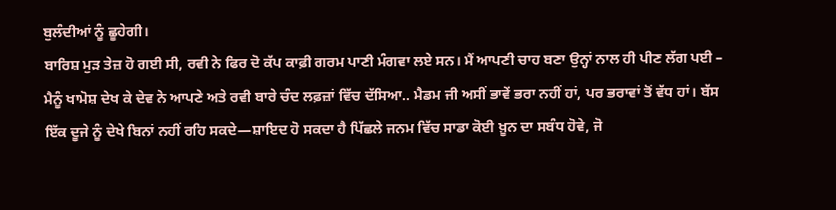ਬੁਲੰਦੀਆਂ ਨੂੰ ਛੂਹੇਗੀ।
ਬਾਰਿਸ਼ ਮੁੜ ਤੇਜ਼ ਹੋ ਗਈ ਸੀ, ਰਵੀ ਨੇ ਫਿਰ ਦੋ ਕੱਪ ਕਾਫ਼ੀ ਗਰਮ ਪਾਣੀ ਮੰਗਵਾ ਲਏ ਸਨ। ਮੈਂ ਆਪਣੀ ਚਾਹ ਬਣਾ ਉਨ੍ਹਾਂ ਨਾਲ ਹੀ ਪੀਣ ਲੱਗ ਪਈ – ਮੈਨੂੰ ਖਾਮੋਸ਼ ਦੇਖ ਕੇ ਦੇਵ ਨੇ ਆਪਣੇ ਅਤੇ ਰਵੀ ਬਾਰੇ ਚੰਦ ਲਫ਼ਜ਼ਾਂ ਵਿੱਚ ਦੱਸਿਆ.. ਮੈਡਮ ਜੀ ਅਸੀਂ ਭਾਵੇਂ ਭਰਾ ਨਹੀਂ ਹਾਂ, ਪਰ ਭਰਾਵਾਂ ਤੋਂ ਵੱਧ ਹਾਂ। ਬੱਸ ਇੱਕ ਦੂਜੇ ਨੂੰ ਦੇਖੇ ਬਿਨਾਂ ਨਹੀਂ ਰਹਿ ਸਕਦੇ—ਸ਼ਾਇਦ ਹੋ ਸਕਦਾ ਹੈ ਪਿੱਛਲੇ ਜਨਮ ਵਿੱਚ ਸਾਡਾ ਕੋਈ ਖ਼ੂਨ ਦਾ ਸਬੰਧ ਹੋਵੇ, ਜੋ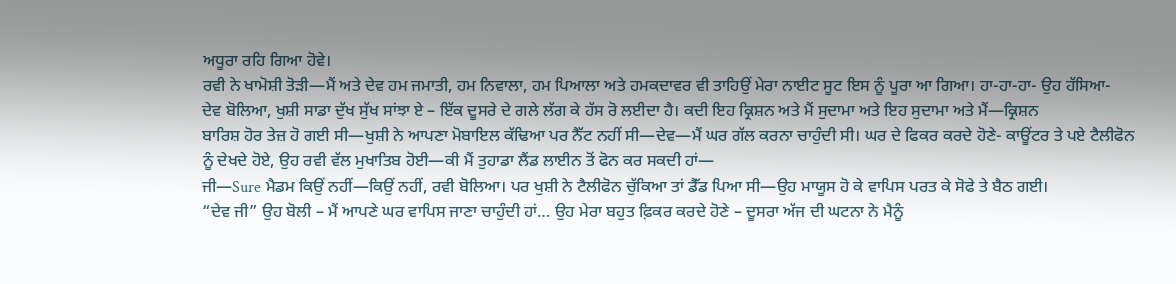ਅਧੂਰਾ ਰਹਿ ਗਿਆ ਹੋਵੇ।
ਰਵੀ ਨੇ ਖਾਮੋਸ਼ੀ ਤੋੜੀ—ਮੈਂ ਅਤੇ ਦੇਵ ਹਮ ਜਮਾਤੀ, ਹਮ ਨਿਵਾਲਾ, ਹਮ ਪਿਆਲਾ ਅਤੇ ਹਮਕਦਾਵਰ ਵੀ ਤਾਹਿਉਂ ਮੇਰਾ ਨਾਈਟ ਸੂਟ ਇਸ ਨੂੰ ਪੂਰਾ ਆ ਗਿਆ। ਹਾ-ਹਾ-ਹਾ- ਉਹ ਹੱਸਿਆ-
ਦੇਵ ਬੋਲਿਆ, ਖੁਸ਼ੀ ਸਾਡਾ ਦੁੱਖ ਸੁੱਖ ਸਾਂਝਾ ਏ – ਇੱਕ ਦੂਸਰੇ ਦੇ ਗਲੇ ਲੱਗ ਕੇ ਹੱਸ ਰੋ ਲਈਦਾ ਹੈ। ਕਦੀ ਇਹ ਕ੍ਰਿਸ਼ਨ ਅਤੇ ਮੈਂ ਸੁਦਾਮਾ ਅਤੇ ਇਹ ਸੁਦਾਮਾ ਅਤੇ ਮੈਂ—ਕ੍ਰਿਸ਼ਨ
ਬਾਰਿਸ਼ ਹੋਰ ਤੇਜ਼ ਹੋ ਗਈ ਸੀ—ਖੁਸ਼ੀ ਨੇ ਆਪਣਾ ਮੋਬਾਇਲ ਕੱਢਿਆ ਪਰ ਨੈੱਟ ਨਹੀਂ ਸੀ—ਦੇਵ—ਮੈਂ ਘਰ ਗੱਲ ਕਰਨਾ ਚਾਹੁੰਦੀ ਸੀ। ਘਰ ਦੇ ਫਿਕਰ ਕਰਦੇ ਹੋਣੇ- ਕਾਊਂਟਰ ਤੇ ਪਏ ਟੈਲੀਫੋਨ ਨੂੰ ਦੇਖਦੇ ਹੋਏ, ਉਹ ਰਵੀ ਵੱਲ ਮੁਖਾਤਿਬ ਹੋਈ—ਕੀ ਮੈਂ ਤੁਹਾਡਾ ਲੈਂਡ ਲਾਈਨ ਤੋਂ ਫੋਨ ਕਰ ਸਕਦੀ ਹਾਂ—
ਜੀ—Sure ਮੈਡਮ ਕਿਉਂ ਨਹੀਂ—ਕਿਉਂ ਨਹੀਂ, ਰਵੀ ਬੋਲਿਆ। ਪਰ ਖੁਸ਼ੀ ਨੇ ਟੈਲੀਫੋਨ ਚੁੱਕਿਆ ਤਾਂ ਡੈੱਡ ਪਿਆ ਸੀ—ਉਹ ਮਾਯੂਸ ਹੋ ਕੇ ਵਾਪਿਸ ਪਰਤ ਕੇ ਸੋਫੇ ਤੇ ਬੈਠ ਗਈ।
“ਦੇਵ ਜੀ” ਉਹ ਬੋਲੀ – ਮੈਂ ਆਪਣੇ ਘਰ ਵਾਪਿਸ ਜਾਣਾ ਚਾਹੁੰਦੀ ਹਾਂ… ਉਹ ਮੇਰਾ ਬਹੁਤ ਫ਼ਿਕਰ ਕਰਦੇ ਹੋਣੇ – ਦੂਸਰਾ ਅੱਜ ਦੀ ਘਟਨਾ ਨੇ ਮੈਨੂੰ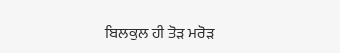ਬਿਲਕੁਲ ਹੀ ਤੋੜ ਮਰੋੜ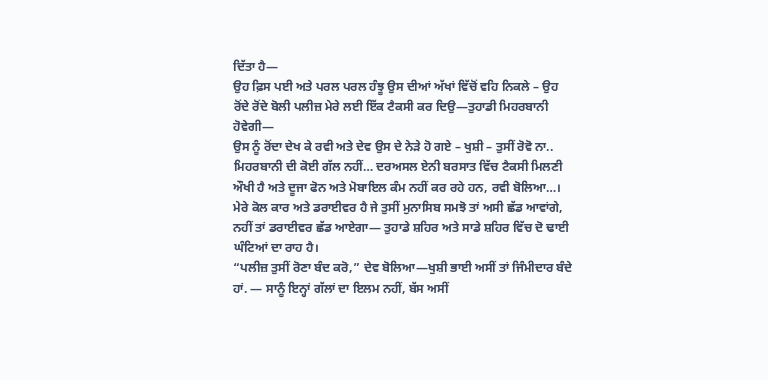ਦਿੱਤਾ ਹੈ—
ਉਹ ਫ਼ਿਸ ਪਈ ਅਤੇ ਪਰਲ ਪਰਲ ਹੰਝੂ ਉਸ ਦੀਆਂ ਅੱਖਾਂ ਵਿੱਚੋਂ ਵਹਿ ਨਿਕਲੇ – ਉਹ ਰੋਂਦੇ ਰੋਂਦੇ ਬੋਲੀ ਪਲੀਜ਼ ਮੇਰੇ ਲਈ ਇੱਕ ਟੈਕਸੀ ਕਰ ਦਿਉ—ਤੁਹਾਡੀ ਮਿਹਰਬਾਨੀ ਹੋਵੇਗੀ—
ਉਸ ਨੂੰ ਰੋਂਦਾ ਦੇਖ ਕੇ ਰਵੀ ਅਤੇ ਦੇਵ ਉਸ ਦੇ ਨੇੜੇ ਹੋ ਗਏ – ਖੁਸ਼ੀ – ਤੁਸੀਂ ਰੋਵੋ ਨਾ.. ਮਿਹਰਬਾਨੀ ਦੀ ਕੋਈ ਗੱਲ ਨਹੀਂ… ਦਰਅਸਲ ਏਨੀ ਬਰਸਾਤ ਵਿੱਚ ਟੈਕਸੀ ਮਿਲਣੀ ਔਖੀ ਹੈ ਅਤੇ ਦੂਜਾ ਫੋਨ ਅਤੇ ਮੋਬਾਇਲ ਕੰਮ ਨਹੀਂ ਕਰ ਰਹੇ ਹਨ, ਰਵੀ ਬੋਲਿਆ…। ਮੇਰੇ ਕੋਲ ਕਾਰ ਅਤੇ ਡਰਾਈਵਰ ਹੈ ਜੇ ਤੁਸੀਂ ਮੁਨਾਸਿਬ ਸਮਝੋ ਤਾਂ ਅਸੀ ਛੱਡ ਆਵਾਂਗੇ, ਨਹੀਂ ਤਾਂ ਡਰਾਈਵਰ ਛੱਡ ਆਏਗਾ— ਤੁਹਾਡੇ ਸ਼ਹਿਰ ਅਤੇ ਸਾਡੇ ਸ਼ਹਿਰ ਵਿੱਚ ਦੋ ਢਾਈ ਘੰਟਿਆਂ ਦਾ ਰਾਹ ਹੈ।
“ਪਲੀਜ਼ ਤੁਸੀਂ ਰੋਣਾ ਬੰਦ ਕਰੋ,” ਦੇਵ ਬੋਲਿਆ—ਖੁਸ਼ੀ ਭਾਈ ਅਸੀਂ ਤਾਂ ਜਿੰਮੀਦਾਰ ਬੰਦੇ ਹਾਂ. — ਸਾਨੂੰ ਇਨ੍ਹਾਂ ਗੱਲਾਂ ਦਾ ਇਲਮ ਨਹੀਂ, ਬੱਸ ਅਸੀਂ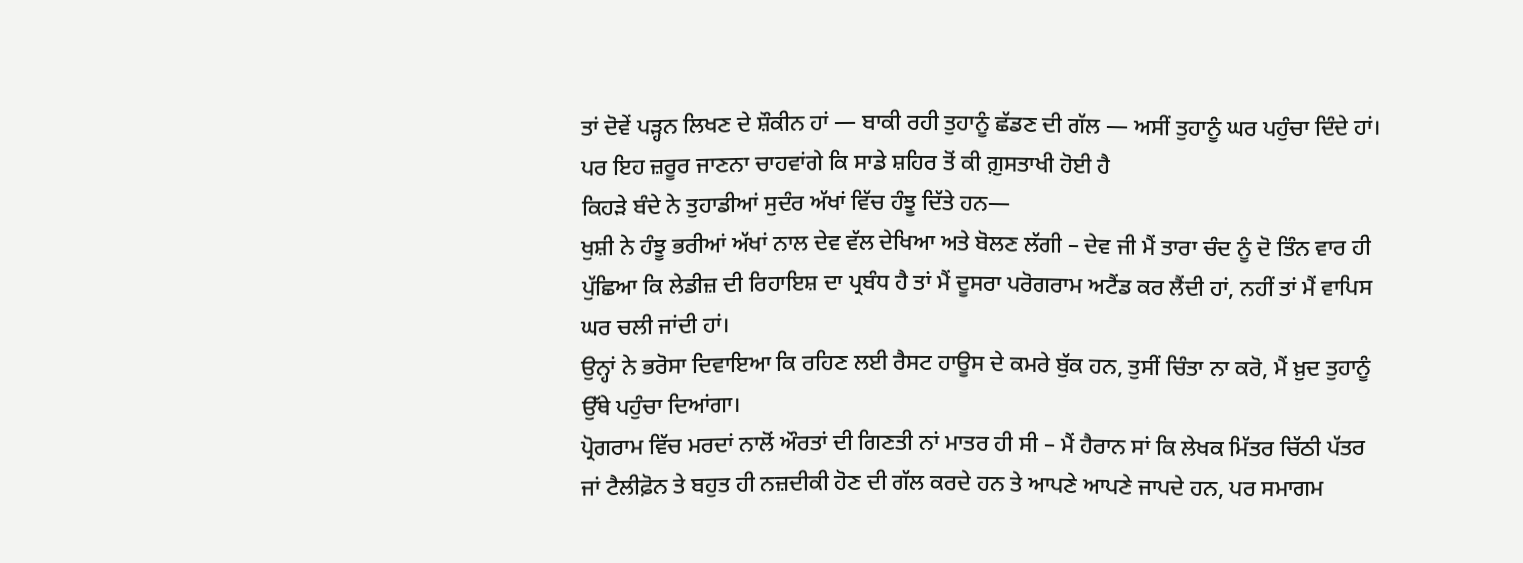ਤਾਂ ਦੋਵੇਂ ਪੜ੍ਹਨ ਲਿਖਣ ਦੇ ਸ਼ੌਕੀਨ ਹਾਂ — ਬਾਕੀ ਰਹੀ ਤੁਹਾਨੂੰ ਛੱਡਣ ਦੀ ਗੱਲ — ਅਸੀਂ ਤੁਹਾਨੂੰ ਘਰ ਪਹੁੰਚਾ ਦਿੰਦੇ ਹਾਂ।
ਪਰ ਇਹ ਜ਼ਰੂਰ ਜਾਣਨਾ ਚਾਹਵਾਂਗੇ ਕਿ ਸਾਡੇ ਸ਼ਹਿਰ ਤੋਂ ਕੀ ਗ਼ੁਸਤਾਖੀ ਹੋਈ ਹੈ
ਕਿਹੜੇ ਬੰਦੇ ਨੇ ਤੁਹਾਡੀਆਂ ਸੁਦੰਰ ਅੱਖਾਂ ਵਿੱਚ ਹੰਝੂ ਦਿੱਤੇ ਹਨ—
ਖੁਸ਼ੀ ਨੇ ਹੰਝੂ ਭਰੀਆਂ ਅੱਖਾਂ ਨਾਲ ਦੇਵ ਵੱਲ ਦੇਖਿਆ ਅਤੇ ਬੋਲਣ ਲੱਗੀ – ਦੇਵ ਜੀ ਮੈਂ ਤਾਰਾ ਚੰਦ ਨੂੰ ਦੋ ਤਿੰਨ ਵਾਰ ਹੀ ਪੁੱਛਿਆ ਕਿ ਲੇਡੀਜ਼ ਦੀ ਰਿਹਾਇਸ਼ ਦਾ ਪ੍ਰਬੰਧ ਹੈ ਤਾਂ ਮੈਂ ਦੂਸਰਾ ਪਰੋਗਰਾਮ ਅਟੈਂਡ ਕਰ ਲੈਂਦੀ ਹਾਂ, ਨਹੀਂ ਤਾਂ ਮੈਂ ਵਾਪਿਸ ਘਰ ਚਲੀ ਜਾਂਦੀ ਹਾਂ।
ਉਨ੍ਹਾਂ ਨੇ ਭਰੋਸਾ ਦਿਵਾਇਆ ਕਿ ਰਹਿਣ ਲਈ ਰੈਸਟ ਹਾਊਸ ਦੇ ਕਮਰੇ ਬੁੱਕ ਹਨ, ਤੁਸੀਂ ਚਿੰਤਾ ਨਾ ਕਰੋ, ਮੈਂ ਖ਼ੁਦ ਤੁਹਾਨੂੰ ਉੱਥੇ ਪਹੁੰਚਾ ਦਿਆਂਗਾ।
ਪ੍ਰੋਗਰਾਮ ਵਿੱਚ ਮਰਦਾਂ ਨਾਲੋਂ ਔਰਤਾਂ ਦੀ ਗਿਣਤੀ ਨਾਂ ਮਾਤਰ ਹੀ ਸੀ – ਮੈਂ ਹੈਰਾਨ ਸਾਂ ਕਿ ਲੇਖਕ ਮਿੱਤਰ ਚਿੱਠੀ ਪੱਤਰ ਜਾਂ ਟੈਲੀਫ਼ੋਨ ਤੇ ਬਹੁਤ ਹੀ ਨਜ਼ਦੀਕੀ ਹੋਣ ਦੀ ਗੱਲ ਕਰਦੇ ਹਨ ਤੇ ਆਪਣੇ ਆਪਣੇ ਜਾਪਦੇ ਹਨ, ਪਰ ਸਮਾਗਮ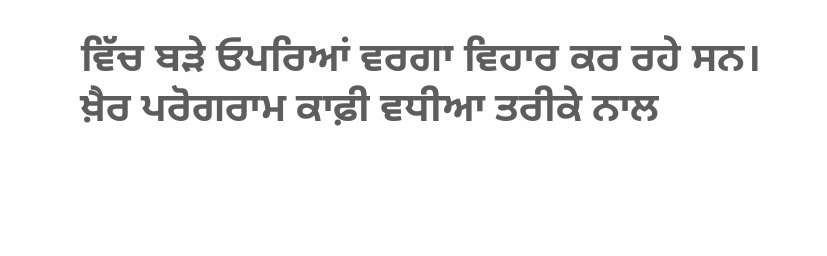ਵਿੱਚ ਬੜੇ ਓਪਰਿਆਂ ਵਰਗਾ ਵਿਹਾਰ ਕਰ ਰਹੇ ਸਨ।
ਖ਼ੈਰ ਪਰੋਗਰਾਮ ਕਾਫ਼ੀ ਵਧੀਆ ਤਰੀਕੇ ਨਾਲ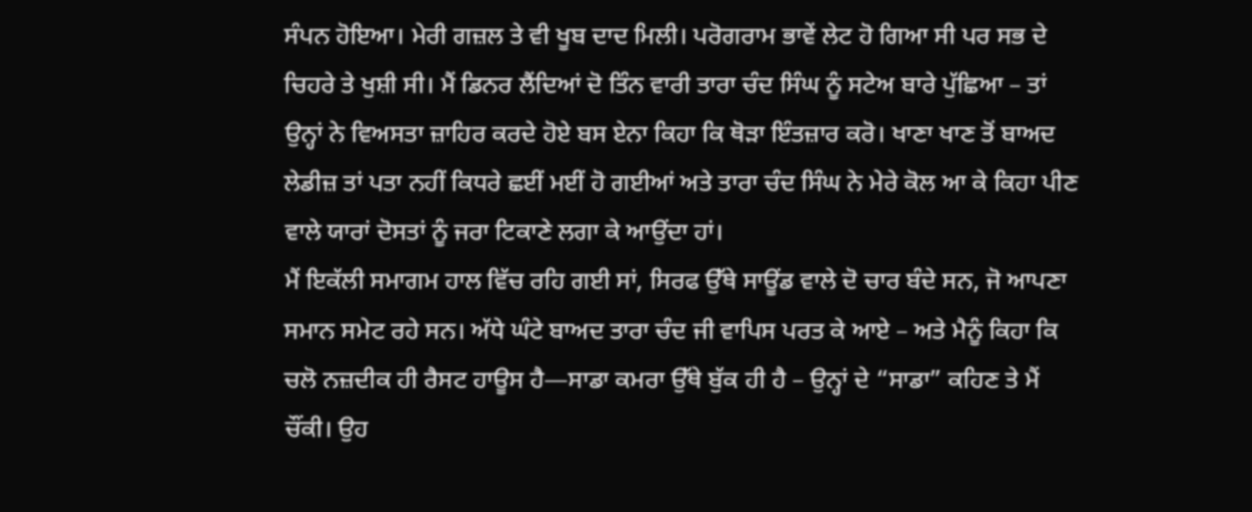ਸੰਪਨ ਹੋਇਆ। ਮੇਰੀ ਗਜ਼ਲ ਤੇ ਵੀ ਖੂਬ ਦਾਦ ਮਿਲੀ। ਪਰੋਗਰਾਮ ਭਾਵੇਂ ਲੇਟ ਹੋ ਗਿਆ ਸੀ ਪਰ ਸਭ ਦੇ ਚਿਹਰੇ ਤੇ ਖੁਸ਼ੀ ਸੀ। ਮੈਂ ਡਿਨਰ ਲੈਂਦਿਆਂ ਦੋ ਤਿੰਨ ਵਾਰੀ ਤਾਰਾ ਚੰਦ ਸਿੰਘ ਨੂੰ ਸਟੇਅ ਬਾਰੇ ਪੁੱਛਿਆ – ਤਾਂ ਉਨ੍ਹਾਂ ਨੇ ਵਿਅਸਤਾ ਜ਼ਾਹਿਰ ਕਰਦੇ ਹੋਏ ਬਸ ਏਨਾ ਕਿਹਾ ਕਿ ਥੋੜਾ ਇੰਤਜ਼ਾਰ ਕਰੋ। ਖਾਣਾ ਖਾਣ ਤੋਂ ਬਾਅਦ ਲੇਡੀਜ਼ ਤਾਂ ਪਤਾ ਨਹੀਂ ਕਿਧਰੇ ਛਈਂ ਮਈਂ ਹੋ ਗਈਆਂ ਅਤੇ ਤਾਰਾ ਚੰਦ ਸਿੰਘ ਨੇ ਮੇਰੇ ਕੋਲ ਆ ਕੇ ਕਿਹਾ ਪੀਣ ਵਾਲੇ ਯਾਰਾਂ ਦੋਸਤਾਂ ਨੂੰ ਜਰਾ ਟਿਕਾਣੇ ਲਗਾ ਕੇ ਆਉਂਦਾ ਹਾਂ।
ਮੈਂ ਇਕੱਲੀ ਸਮਾਗਮ ਹਾਲ ਵਿੱਚ ਰਹਿ ਗਈ ਸਾਂ, ਸਿਰਫ ਉੱਥੇ ਸਾਊਂਡ ਵਾਲੇ ਦੋ ਚਾਰ ਬੰਦੇ ਸਨ, ਜੋ ਆਪਣਾ ਸਮਾਨ ਸਮੇਟ ਰਹੇ ਸਨ। ਅੱਧੇ ਘੰਟੇ ਬਾਅਦ ਤਾਰਾ ਚੰਦ ਜੀ ਵਾਪਿਸ ਪਰਤ ਕੇ ਆਏ – ਅਤੇ ਮੈਨੂੰ ਕਿਹਾ ਕਿ ਚਲੋ ਨਜ਼ਦੀਕ ਹੀ ਰੈਸਟ ਹਾਊਸ ਹੈ—ਸਾਡਾ ਕਮਰਾ ਉੱਥੇ ਬੁੱਕ ਹੀ ਹੈ – ਉਨ੍ਹਾਂ ਦੇ “ਸਾਡਾ” ਕਹਿਣ ਤੇ ਮੈਂ ਚੌਂਕੀ। ਉਹ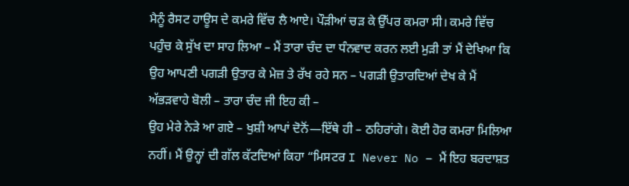ਮੈਨੂੰ ਰੈਸਟ ਹਾਊਸ ਦੇ ਕਮਰੇ ਵਿੱਚ ਲੈ ਆਏ। ਪੌੜੀਆਂ ਚੜ ਕੇ ਉੱਪਰ ਕਮਰਾ ਸੀ। ਕਮਰੇ ਵਿੱਚ ਪਹੁੰਚ ਕੇ ਸੁੱਖ ਦਾ ਸਾਹ ਲਿਆ – ਮੈਂ ਤਾਰਾ ਚੰਦ ਦਾ ਧੰਨਵਾਦ ਕਰਨ ਲਈ ਮੁੜੀ ਤਾਂ ਮੈਂ ਦੇਖਿਆ ਕਿ ਉਹ ਆਪਣੀ ਪਗੜੀ ਉਤਾਰ ਕੇ ਮੇਜ਼ ਤੇ ਰੱਖ ਰਹੇ ਸਨ – ਪਗੜੀ ਉਤਾਰਦਿਆਂ ਦੇਖ ਕੇ ਮੈਂ ਅੱਭੜਵਾਹੇ ਬੋਲੀ – ਤਾਰਾ ਚੰਦ ਜੀ ਇਹ ਕੀ –
ਉਹ ਮੇਰੇ ਨੇੜੇ ਆ ਗਏ – ਖੁਸ਼ੀ ਆਪਾਂ ਦੋਨੋਂ—ਇੱਥੇ ਹੀ – ਠਹਿਰਾਂਗੇ। ਕੋਈ ਹੋਰ ਕਮਰਾ ਮਿਲਿਆ ਨਹੀਂ। ਮੈਂ ਉਨ੍ਹਾਂ ਦੀ ਗੱਲ ਕੱਟਦਿਆਂ ਕਿਹਾ “ਮਿਸਟਰ I Never No – ਮੈਂ ਇਹ ਬਰਦਾਸ਼ਤ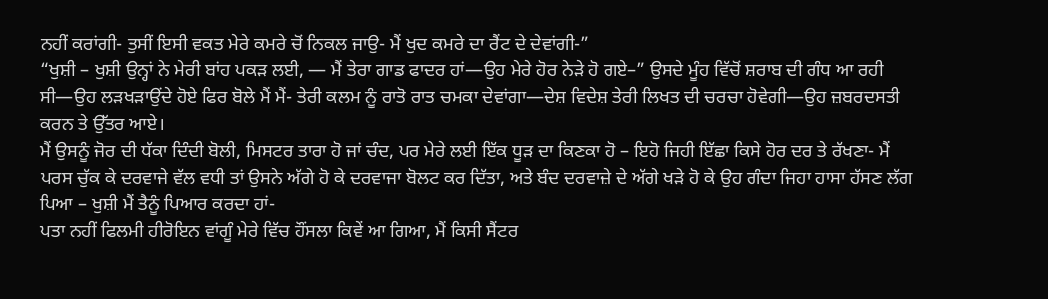ਨਹੀਂ ਕਰਾਂਗੀ- ਤੁਸੀਂ ਇਸੀ ਵਕਤ ਮੇਰੇ ਕਮਰੇ ਚੋਂ ਨਿਕਲ ਜਾਉ- ਮੈਂ ਖੁਦ ਕਮਰੇ ਦਾ ਰੈਂਟ ਦੇ ਦੇਵਾਂਗੀ-”
“ਖੁਸ਼ੀ – ਖੁਸ਼ੀ ਉਨ੍ਹਾਂ ਨੇ ਮੇਰੀ ਬਾਂਹ ਪਕੜ ਲਈ, — ਮੈਂ ਤੇਰਾ ਗਾਡ ਫਾਦਰ ਹਾਂ—ਉਹ ਮੇਰੇ ਹੋਰ ਨੇੜੇ ਹੋ ਗਏ–” ਉਸਦੇ ਮੂੰਹ ਵਿੱਚੋਂ ਸ਼ਰਾਬ ਦੀ ਗੰਧ ਆ ਰਹੀ ਸੀ—ਉਹ ਲੜਖੜਾਉਂਦੇ ਹੋਏ ਫਿਰ ਬੋਲੇ ਮੈਂ ਮੈਂ- ਤੇਰੀ ਕਲਮ ਨੂੰ ਰਾਤੋ ਰਾਤ ਚਮਕਾ ਦੇਵਾਂਗਾ—ਦੇਸ਼ ਵਿਦੇਸ਼ ਤੇਰੀ ਲਿਖਤ ਦੀ ਚਰਚਾ ਹੋਵੇਗੀ—ਉਹ ਜ਼ਬਰਦਸਤੀ ਕਰਨ ਤੇ ਉੱਤਰ ਆਏ।
ਮੈਂ ਉਸਨੂੰ ਜੋਰ ਦੀ ਧੱਕਾ ਦਿੰਦੀ ਬੋਲੀ, ਮਿਸਟਰ ਤਾਰਾ ਹੋ ਜਾਂ ਚੰਦ, ਪਰ ਮੇਰੇ ਲਈ ਇੱਕ ਧੂੜ ਦਾ ਕਿਣਕਾ ਹੋ – ਇਹੋ ਜਿਹੀ ਇੱਛਾ ਕਿਸੇ ਹੋਰ ਦਰ ਤੇ ਰੱਖਣਾ- ਮੈਂ ਪਰਸ ਚੁੱਕ ਕੇ ਦਰਵਾਜੇ ਵੱਲ ਵਧੀ ਤਾਂ ਉਸਨੇ ਅੱਗੇ ਹੋ ਕੇ ਦਰਵਾਜਾ ਬੋਲਟ ਕਰ ਦਿੱਤਾ, ਅਤੇ ਬੰਦ ਦਰਵਾਜ਼ੇ ਦੇ ਅੱਗੇ ਖੜੇ ਹੋ ਕੇ ਉਹ ਗੰਦਾ ਜਿਹਾ ਹਾਸਾ ਹੱਸਣ ਲੱਗ ਪਿਆ – ਖੁਸ਼ੀ ਮੈਂ ਤੈਨੂੰ ਪਿਆਰ ਕਰਦਾ ਹਾਂ-
ਪਤਾ ਨਹੀਂ ਫਿਲਮੀ ਹੀਰੋਇਨ ਵਾਂਗੂੰ ਮੇਰੇ ਵਿੱਚ ਹੌਂਸਲਾ ਕਿਵੇਂ ਆ ਗਿਆ, ਮੈਂ ਕਿਸੀ ਸੈਂਟਰ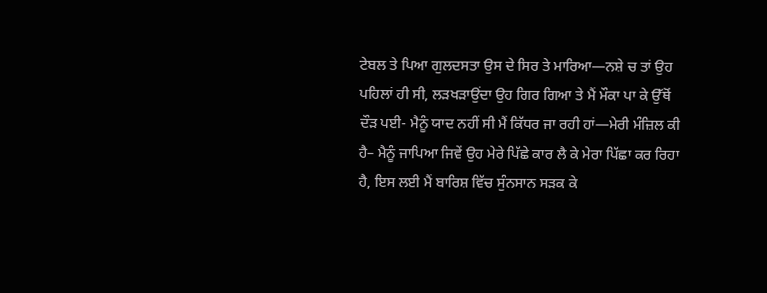ਟੇਬਲ ਤੇ ਪਿਆ ਗੁਲਦਸਤਾ ਉਸ ਦੇ ਸਿਰ ਤੇ ਮਾਰਿਆ—ਨਸ਼ੇ ਚ ਤਾਂ ਉਹ ਪਹਿਲਾਂ ਹੀ ਸੀ, ਲੜਖੜਾਉਂਦਾ ਉਹ ਗਿਰ ਗਿਆ ਤੇ ਮੈਂ ਮੌਕਾ ਪਾ ਕੇ ਉੱਥੋਂ ਦੌੜ ਪਈ- ਮੈਨੂੰ ਯਾਦ ਨਹੀਂ ਸੀ ਮੈਂ ਕਿੱਧਰ ਜਾ ਰਹੀ ਹਾਂ—ਮੇਰੀ ਮੰਜ਼ਿਲ ਕੀ ਹੈ– ਮੈਨੂੰ ਜਾਪਿਆ ਜਿਵੇਂ ਉਹ ਮੇਰੇ ਪਿੱਛੇ ਕਾਰ ਲੈ ਕੇ ਮੇਰਾ ਪਿੱਛਾ ਕਰ ਰਿਹਾ ਹੈ, ਇਸ ਲਈ ਮੈਂ ਬਾਰਿਸ਼ ਵਿੱਚ ਸੁੰਨਸਾਨ ਸੜਕ ਕੇ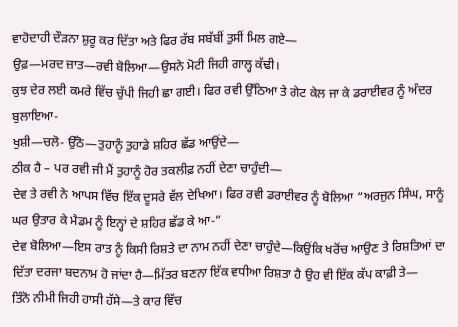ਵਾਹੋਦਾਹੀ ਦੌੜਨਾ ਸ਼ੁਰੂ ਕਰ ਦਿੱਤਾ ਅਤੇ ਫਿਰ ਰੱਬ ਸਬੱਬੀਂ ਤੁਸੀਂ ਮਿਲ ਗਏ—
ਉਫ਼—ਮਰਦ ਜ਼ਾਤ—ਰਵੀ ਬੋਲਿਆ—ਉਸਨੇ ਮੋਟੀ ਜਿਹੀ ਗਾਲ੍ਹ ਕੱਢੀ।
ਕੁਝ ਦੇਰ ਲਈ ਕਮਰੇ ਵਿੱਚ ਚੁੱਪੀ ਜਿਹੀ ਛਾ ਗਈ। ਫਿਰ ਰਵੀ ਉੱਠਿਆ ਤੇ ਗੇਟ ਕੇਲ ਜਾ ਕੇ ਡਰਾਈਵਰ ਨੂੰ ਅੰਦਰ ਬੁਲਾਇਆ-
ਖੁਸ਼ੀ—ਚਲੋ- ਉੱਠੋ—ਤੁਹਾਨੂੰ ਤੁਹਾਡੇ ਸ਼ਹਿਰ ਛੱਡ ਆਉਂਦੇ—
ਠੀਕ ਹੈ – ਪਰ ਰਵੀ ਜੀ ਮੈਂ ਤੁਹਾਨੂੰ ਹੋਰ ਤਕਲੀਫ਼ ਨਹੀਂ ਦੇਣਾ ਚਾਹੁੰਦੀ—
ਦੇਵ ਤੇ ਰਵੀ ਨੇ ਆਪਸ ਵਿੱਚ ਇੱਕ ਦੂਸਰੇ ਵੱਲ ਦੇਖਿਆ। ਫਿਰ ਰਵੀ ਡਰਾਈਵਰ ਨੂੰ ਬੋਲਿਆ “ਅਰਜੁਨ ਸਿੰਘ, ਸਾਨੂੰ ਘਰ ਉਤਾਰ ਕੇ ਮੈਡਮ ਨੂੰ ਇਨ੍ਹਾਂ ਦੇ ਸ਼ਹਿਰ ਛੱਡ ਕੇ ਆ-”
ਦੇਵ ਬੋਲਿਆ—ਇਸ ਰਾਤ ਨੂੰ ਕਿਸੀ ਰਿਸ਼ਤੇ ਦਾ ਨਾਮ ਨਹੀਂ ਦੇਣਾ ਚਾਹੁੰਦੇ—ਕਿਉਂਕਿ ਖਰੋਂਚ ਆਉਣ ਤੇ ਰਿਸ਼ਤਿਆਂ ਦਾ ਦਿੱਤਾ ਦਰਜਾ ਬਦਨਾਮ ਹੋ ਜਾਂਦਾ ਹੈ—ਮਿੱਤਰ ਬਣਨਾ ਇੱਕ ਵਧੀਆ ਰਿਸ਼ਤਾ ਹੈ ਉਹ ਵੀ ਇੱਕ ਕੱਪ ਕਾਫ਼ੀ ਤੇ—
ਤਿੰਨੋ ਨੀਮੀ ਜਿਹੀ ਹਾਸੀ ਹੱਸੇ—ਤੇ ਕਾਰ ਵਿੱਚ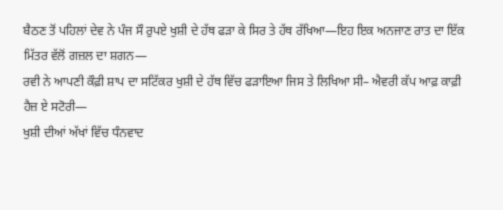ਬੈਠਣ ਤੋਂ ਪਹਿਲਾਂ ਦੇਵ ਨੇ ਪੰਜ ਸੌ ਰੁਪਏ ਖੁਸ਼ੀ ਦੇ ਹੱਥ ਫੜਾ ਕੇ ਸਿਰ ਤੇ ਹੱਥ ਰੱਖਿਆ—ਇਹ ਇਕ ਅਨਜਾਣ ਰਾਤ ਦਾ ਇੱਕ ਮਿੱਤਰ ਵੱਲੋਂ ਗਜ਼ਲ ਦਾ ਸ਼ਗਨ—
ਰਵੀ ਨੇ ਆਪਣੀ ਕੌਫ਼ੀ ਸ਼ਾਪ ਦਾ ਸਟਿੱਕਰ ਖੁਸ਼ੀ ਦੇ ਹੱਥ ਵਿੱਚ ਫੜਾਇਆ ਜਿਸ ਤੇ ਲਿਖਿਆ ਸੀ– ਐਵਰੀ ਕੱਪ ਆਫ਼ ਕਾਫ਼ੀ ਹੈਜ਼ ਏ ਸਟੋਰੀ—
ਖੁਸ਼ੀ ਦੀਆਂ ਅੱਖਾਂ ਵਿੱਚ ਧੰਨਵਾਦ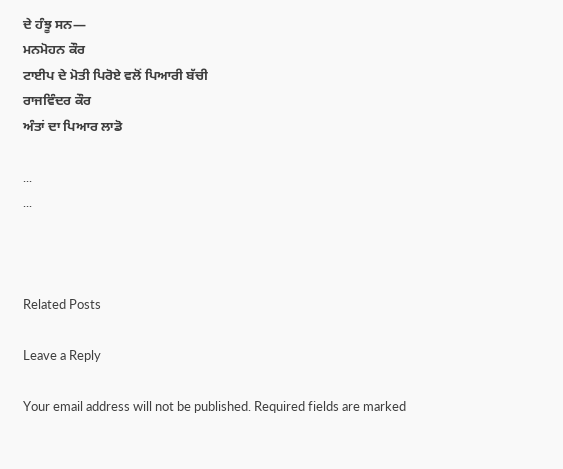ਦੇ ਹੰਝੂ ਸਨ—
ਮਨਮੋਹਨ ਕੌਰ
ਟਾਈਪ ਦੇ ਮੋਤੀ ਪਿਰੋਏ ਵਲੋਂ ਪਿਆਰੀ ਬੱਚੀ
ਰਾਜਵਿੰਦਰ ਕੌਰ
ਅੰਤਾਂ ਦਾ ਪਿਆਰ ਲਾਡੋ

...
...



Related Posts

Leave a Reply

Your email address will not be published. Required fields are marked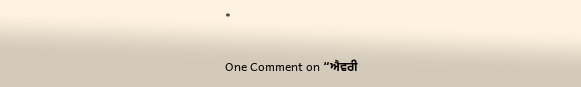*

One Comment on “ਐਵਰੀ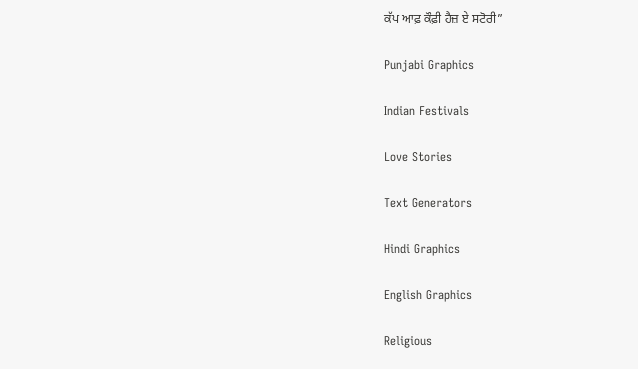ਕੱਪ ਆਫ਼ ਕੌਫ਼ੀ ਹੈਜ਼ ਏ ਸਟੋਰੀ”

Punjabi Graphics

Indian Festivals

Love Stories

Text Generators

Hindi Graphics

English Graphics

Religious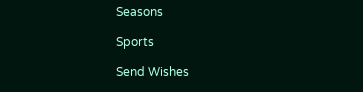Seasons

Sports

Send Wishes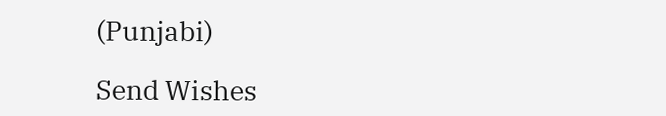(Punjabi)

Send Wishes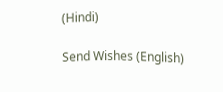(Hindi)

Send Wishes (English)